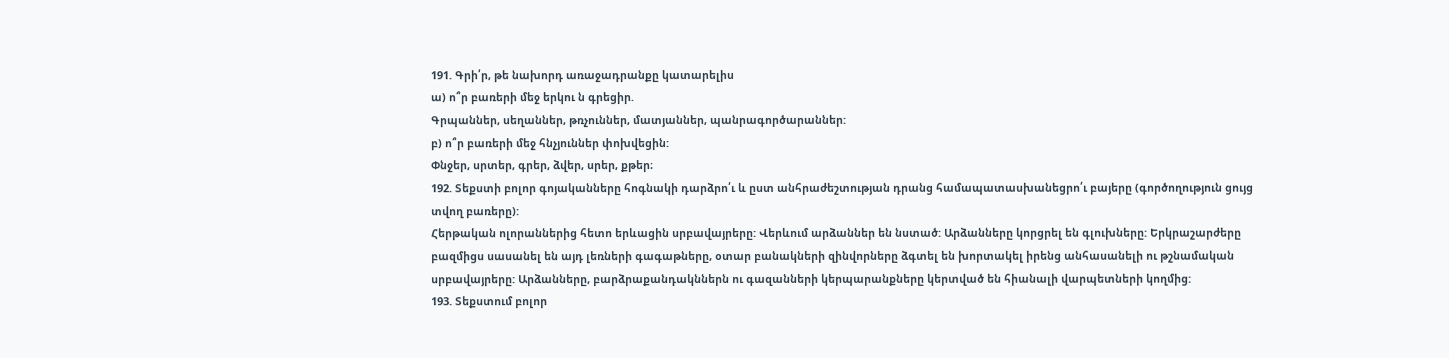191. Գրի՛ր, թե նախորդ առաջադրանքը կատարելիս
ա) ո՞ր բառերի մեջ երկու ն գրեցիր.
Գրպաններ, սեղաններ, թռչուններ, մատյաններ, պանրագործարաններ:
բ) ո՞ր բառերի մեջ հնչյուններ փոխվեցին:
Փնջեր, սրտեր, գրեր, ձվեր, սրեր, քթեր։
192. Տեքստի բոլոր գոյականները հոգնակի դարձրո՛ւ և ըստ անհրաժեշտության դրանց համապատասխանեցրո՛ւ բայերը (գործողություն ցույց տվող բառերը):
Հերթական ոլորաններից հետո երևացին սրբավայրերը: Վերևում արձաններ են նստած: Արձանները կորցրել են գլուխները: Երկրաշարժերը բազմիցս սասանել են այդ լեռների գագաթները, օտար բանակների զինվորները ձգտել են խորտակել իրենց անհասանելի ու թշնամական սրբավայրերը: Արձանները, բարձրաքանդակններն ու գազանների կերպարանքները կերտված են հիանալի վարպետների կողմից:
193. Տեքստում բոլոր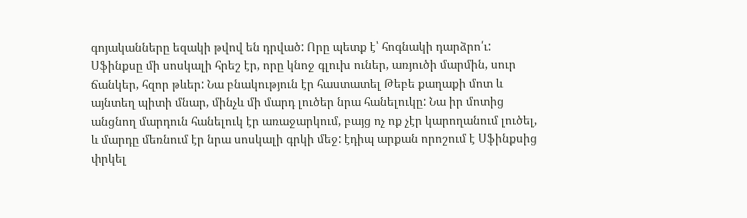գոյականները եզակի թվով են դրված: Որը պետք է՝ հոգնակի դարձրո՛ւ:
Սֆինքսը մի սոսկալի հրեշ էր, որը կնոջ գլուխ ուներ, առյուծի մարմին, սուր ճանկեր, հզոր թևեր: Նա բնակություն էր հաստատել Թեբե քաղաքի մոտ և այնտեղ պիտի մնար, մինչև մի մարդ լուծեր նրա հանելուկը: Նա իր մոտից անցնող մարդուն հանելուկ էր առաջարկում, բայց ոչ ոք չէր կարողանում լուծել, և մարդը մեռնում էր նրա սոսկալի գրկի մեջ: էդիպ արքան որոշում է Սֆինքսից փրկել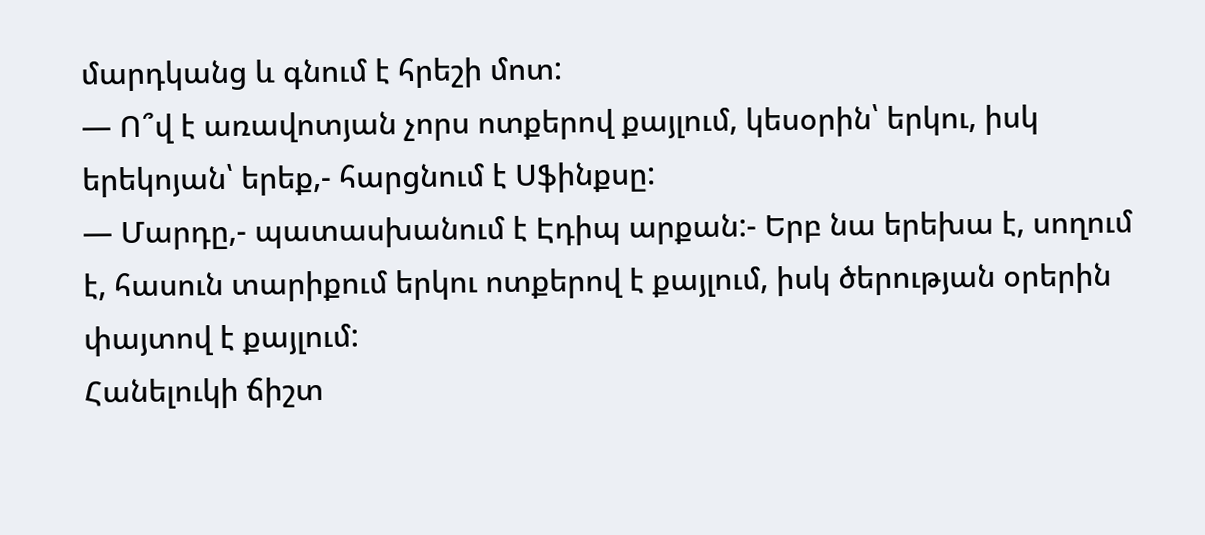մարդկանց և գնում է հրեշի մոտ:
— Ո՞վ է առավոտյան չորս ոտքերով քայլում, կեսօրին՝ երկու, իսկ երեկոյան՝ երեք,- հարցնում է Սֆինքսը:
— Մարդը,- պատասխանում է Էդիպ արքան:- Երբ նա երեխա է, սողում է, հասուն տարիքում երկու ոտքերով է քայլում, իսկ ծերության օրերին փայտով է քայլում:
Հանելուկի ճիշտ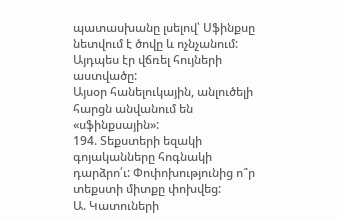պատասխանը լսելով՝ Սֆինքսը նետվում է ծովը և ոչնչանում: Այդպես էր վճռել հույների աստվածը:
Այսօր հանելուկային, անլուծելի հարցն անվանում են «սֆինքսային»:
194. Տեքստերի եզակի գոյականները հոգնակի դարձրո՛ւ: Փոփոխությունից ո՞ր տեքստի միտքը փոխվեց:
Ա. Կատուների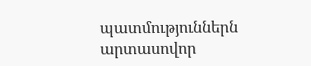պատմություններն արտասովոր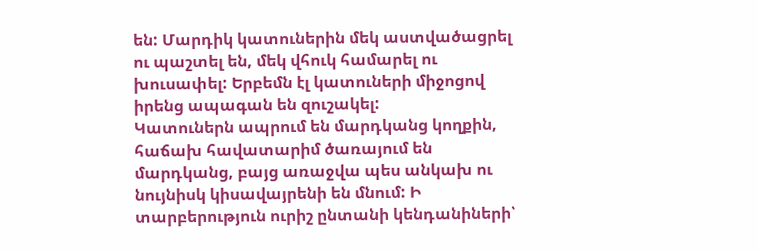են: Մարդիկ կատուներին մեկ աստվածացրել ու պաշտել են, մեկ վհուկ համարել ու խուսափել: Երբեմն էլ կատուների միջոցով իրենց ապագան են զուշակել:
Կատուներն ապրում են մարդկանց կողքին, հաճախ հավատարիմ ծառայում են մարդկանց, բայց առաջվա պես անկախ ու նույնիսկ կիսավայրենի են մնում: Ի տարբերություն ուրիշ ընտանի կենդանիների՝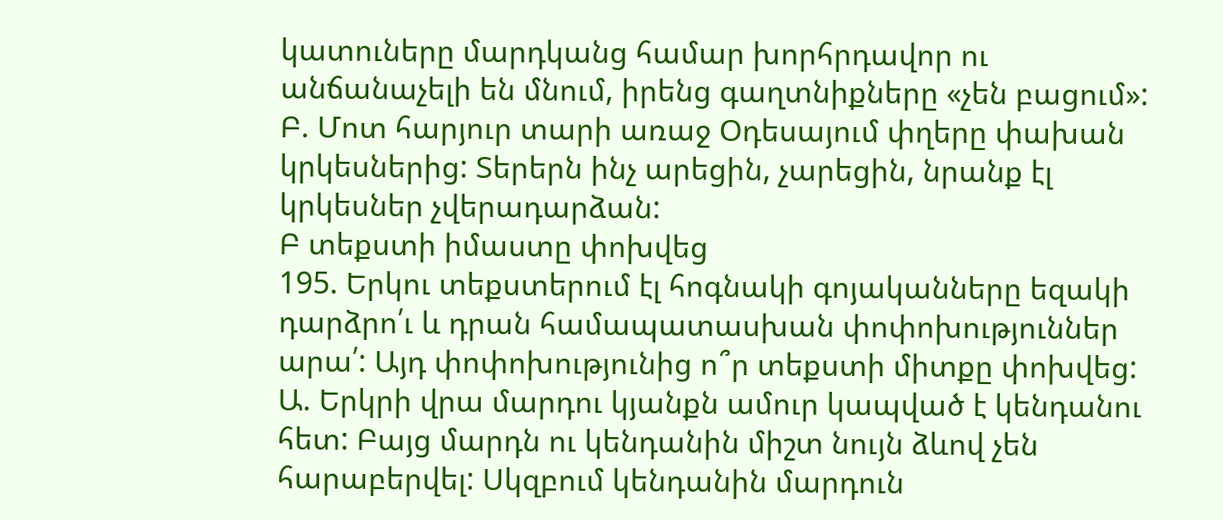կատուները մարդկանց համար խորհրդավոր ու անճանաչելի են մնում, իրենց գաղտնիքները «չեն բացում»:
Բ. Մոտ հարյուր տարի առաջ Օդեսայում փղերը փախան կրկեսներից: Տերերն ինչ արեցին, չարեցին, նրանք էլ կրկեսներ չվերադարձան:
Բ տեքստի իմաստը փոխվեց
195. Երկու տեքստերում էլ հոգնակի գոյականները եզակի դարձրո՛ւ և դրան համապատասխան փոփոխություններ արա՛: Այդ փոփոխությունից ո՞ր տեքստի միտքը փոխվեց:
Ա. Երկրի վրա մարդու կյանքն ամուր կապված է կենդանու հետ: Բայց մարդն ու կենդանին միշտ նույն ձևով չեն հարաբերվել: Սկզբում կենդանին մարդուն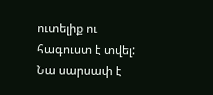ուտելիք ու հագուստ է տվել: Նա սարսափ է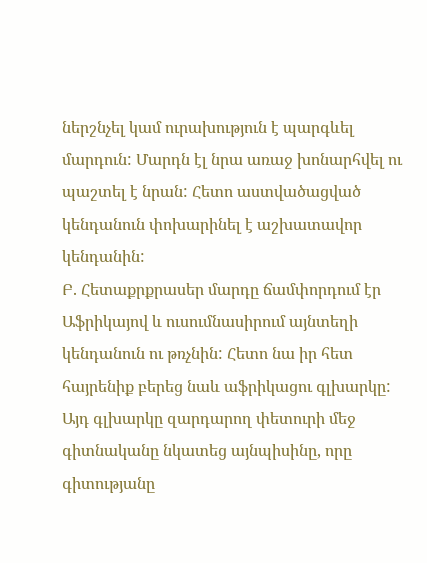ներշնչել կամ ուրախություն է պարգևել մարդուն: Մարդն էլ նրա առաջ խոնարհվել ու պաշտել է նրան: Հետո աստվածացված կենդանուն փոխարինել է աշխատավոր կենդանին:
Բ. Հետաքրքրասեր մարդը ճամփորդում էր Աֆրիկայով և ուսումնասիրում այնտեղի կենդանուն ու թռչնին: Հետո նա իր հետ հայրենիք բերեց նաև աֆրիկացու գլխարկը: Այդ գլխարկը զարդարող փետուրի մեջ գիտնականը նկատեց այնպիսինը, որը գիտությանը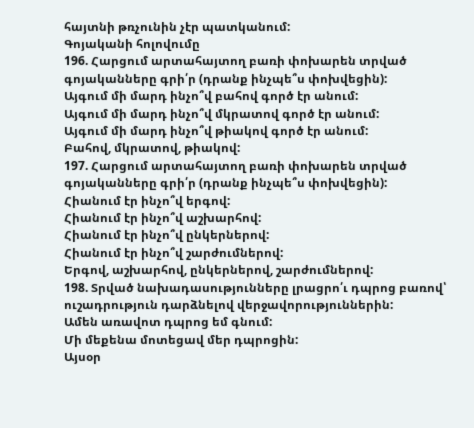հայտնի թռչունին չէր պատկանում:
Գոյականի հոլովումը
196. Հարցում արտահայտող բառի փոխարեն տրված գոյականները գրի՛ր (դրանք ինչպե՞ս փոխվեցին):
Այգում մի մարդ ինչո՞վ բահով գործ էր անում:
Այգում մի մարդ ինչո՞վ մկրատով գործ էր անում:
Այգում մի մարդ ինչո՞վ թիակով գործ էր անում:
Բահով, մկրատով, թիակով:
197. Հարցում արտահայտող բառի փոխարեն տրված գոյականները գրի՛ր (դրանք ինչպե՞ս փոխվեցին):
Հիանում էր ինչո՞վ երգով:
Հիանում էր ինչո՞վ աշխարհով:
Հիանում էր ինչո՞վ ընկերներով:
Հիանում էր ինչո՞վ շարժումներով:
Երգով, աշխարհով, ընկերներով, շարժումներով:
198. Տրված նախադասությունները լրացրո՛ւ դպրոց բառով՝ ուշադրություն դարձնելով վերջավորություններին:
Ամեն առավոտ դպրոց եմ գնում:
Մի մեքենա մոտեցավ մեր դպրոցին:
Այսօր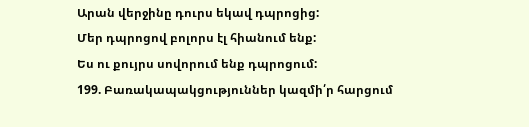Արան վերջինը դուրս եկավ դպրոցից:
Մեր դպրոցով բոլորս էլ հիանում ենք:
Ես ու քույրս սովորում ենք դպրոցում:
199. Բառակապակցություններ կազմի՛ր հարցում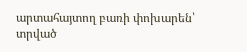արտահայտող բառի փոխարեն՝ տրված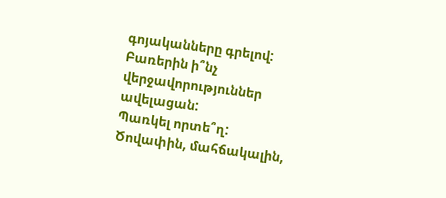գոյականները գրելով: Բառերին ի՞նչ վերջավորություններ ավելացան:
Պառկել որտե՞ղ:
Ծովափին, մահճակալին,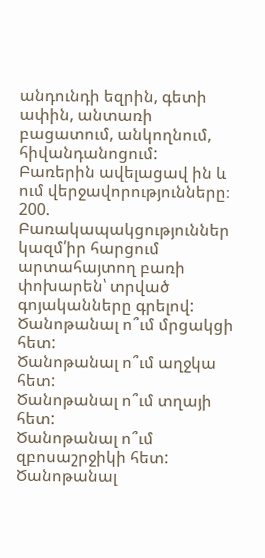անդունդի եզրին, գետի ափին, անտառի բացատում, անկողնում, հիվանդանոցում:
Բառերին ավելացավ ին և ում վերջավորությունները։
200. Բառակապակցություններ կազմ՛իր հարցում արտահայտող բառի փոխարեն՝ տրված գոյականները գրելով:
Ծանոթանալ ո՞ւմ մրցակցի հետ:
Ծանոթանալ ո՞ւմ աղջկա հետ:
Ծանոթանալ ո՞ւմ տղայի հետ:
Ծանոթանալ ո՞ւմ զբոսաշրջիկի հետ:
Ծանոթանալ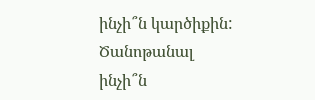ինչի՞ն կարծիքին:
Ծանոթանալ ինչի՞ն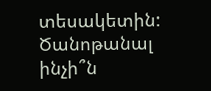տեսակետին:
Ծանոթանալ ինչի՞ն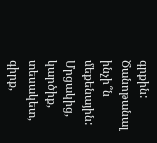գրքին:
Ծանոթանալ ինչի՞ն մեքենային:
Մրցակից, կարծիք, տեսակետ, գիրք,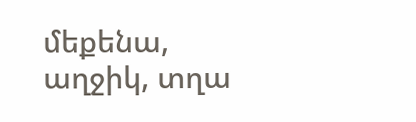մեքենա, աղջիկ, տղա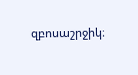զբոսաշրջիկ։